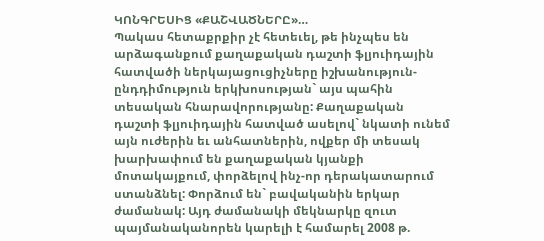ԿՈՆԳՐԵՍԻՑ «ՔԱՇՎԱԾՆԵՐԸ»…
Պակաս հետաքրքիր չէ հետեւել, թե ինչպես են արձագանքում քաղաքական դաշտի ֆլյուիդային հատվածի ներկայացուցիչները իշխանություն-ընդդիմություն երկխոսության` այս պահին տեսական հնարավորությանը: Քաղաքական դաշտի ֆլյուիդային հատված ասելով` նկատի ունեմ այն ուժերին եւ անհատներին, ովքեր մի տեսակ խարխափում են քաղաքական կյանքի մոտակայքում, փորձելով ինչ-որ դերակատարում ստանձնել: Փորձում են` բավականին երկար ժամանակ: Այդ ժամանակի մեկնարկը զուտ պայմանականորեն կարելի է համարել 2008 թ.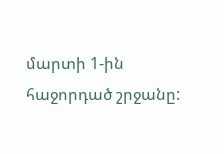մարտի 1-ին հաջորդած շրջանը: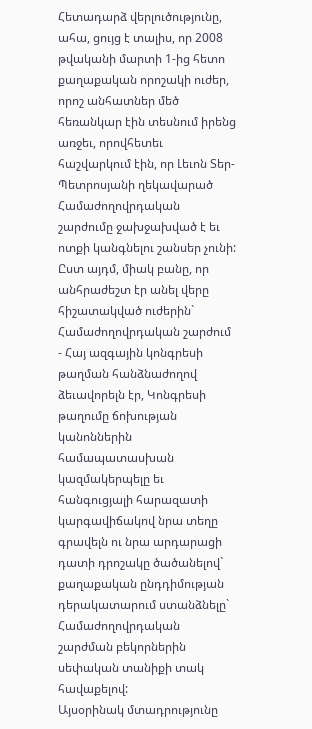Հետադարձ վերլուծությունը, ահա, ցույց է տալիս, որ 2008 թվականի մարտի 1-ից հետո քաղաքական որոշակի ուժեր, որոշ անհատներ մեծ հեռանկար էին տեսնում իրենց առջեւ, որովհետեւ հաշվարկում էին, որ Լեւոն Տեր-Պետրոսյանի ղեկավարած Համաժողովրդական շարժումը ջախջախված է եւ ոտքի կանգնելու շանսեր չունի: Ըստ այդմ, միակ բանը, որ անհրաժեշտ էր անել վերը հիշատակված ուժերին` Համաժողովրդական շարժում - Հայ ազգային կոնգրեսի թաղման հանձնաժողով ձեւավորելն էր, Կոնգրեսի թաղումը ճոխության կանոններին համապատասխան կազմակերպելը եւ հանգուցյալի հարազատի կարգավիճակով նրա տեղը գրավելն ու նրա արդարացի դատի դրոշակը ծածանելով` քաղաքական ընդդիմության դերակատարում ստանձնելը` Համաժողովրդական շարժման բեկորներին սեփական տանիքի տակ հավաքելով:
Այսօրինակ մտադրությունը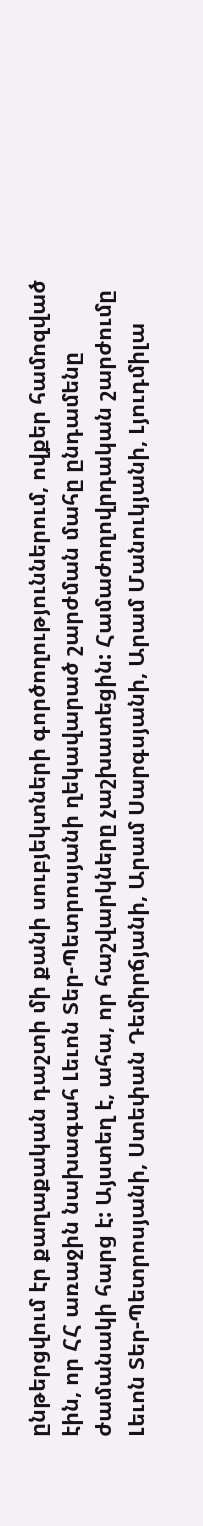ընթերցվում էր քաղաքական դաշտի մի քանի սուբյեկտների գործողություններում, ովքեր համոզված էին, որ ՀՀ առաջին նախագահ Լեւոն Տեր-Պետրոսյանի ղեկավարած շարժման մահը ընդամենը ժամանակի հարց է: Այստեղ է, ահա, որ հաշվարկները չաշխատեցին: Համաժողովրդական շարժումը Լեւոն Տեր-Պետրոսյանի, Ստեփան Դեմիրճյանի, Արամ Սարգսյանի, Արամ Մանուկյանի, Լյուդմիլա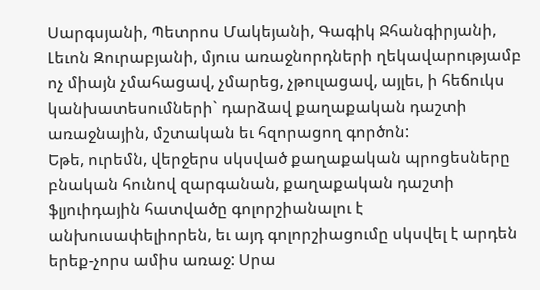Սարգսյանի, Պետրոս Մակեյանի, Գագիկ Ջհանգիրյանի, Լեւոն Զուրաբյանի, մյուս առաջնորդների ղեկավարությամբ ոչ միայն չմահացավ, չմարեց, չթուլացավ, այլեւ, ի հեճուկս կանխատեսումների` դարձավ քաղաքական դաշտի առաջնային, մշտական եւ հզորացող գործոն:
Եթե, ուրեմն, վերջերս սկսված քաղաքական պրոցեսները բնական հունով զարգանան, քաղաքական դաշտի ֆլյուիդային հատվածը գոլորշիանալու է անխուսափելիորեն, եւ այդ գոլորշիացումը սկսվել է արդեն երեք-չորս ամիս առաջ: Սրա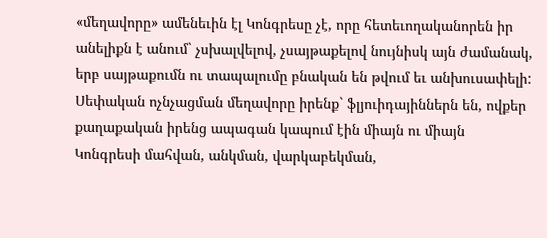«մեղավորը» ամենեւին էլ Կոնգրեսը չէ, որը հետեւողականորեն իր անելիքն է անում` չսխալվելով, չսայթաքելով նույնիսկ այն ժամանակ, երբ սայթաքումն ու տապալումը բնական են թվում եւ անխուսափելի:
Սեփական ոչնչացման մեղավորը իրենք` ֆլյուիդայիններն են, ովքեր քաղաքական իրենց ապագան կապում էին միայն ու միայն Կոնգրեսի մահվան, անկման, վարկաբեկման,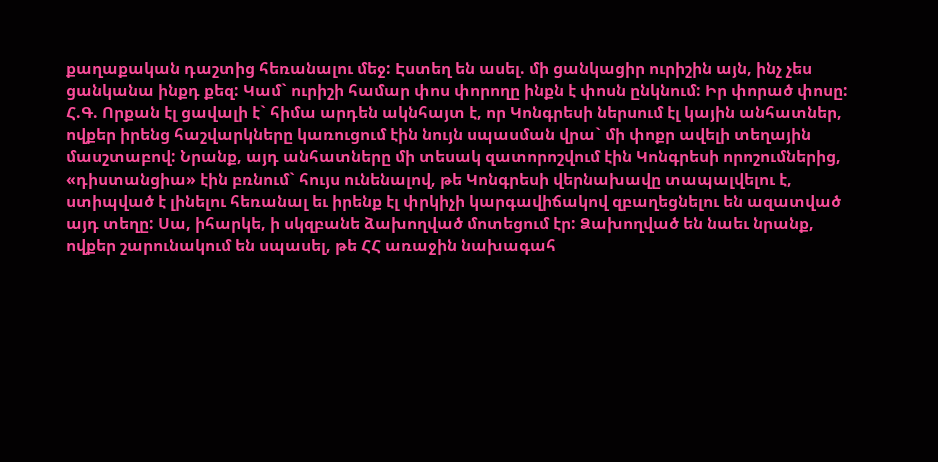քաղաքական դաշտից հեռանալու մեջ: Էստեղ են ասել. մի ցանկացիր ուրիշին այն, ինչ չես ցանկանա ինքդ քեզ: Կամ` ուրիշի համար փոս փորողը ինքն է փոսն ընկնում: Իր փորած փոսը:
Հ.Գ. Որքան էլ ցավալի է` հիմա արդեն ակնհայտ է, որ Կոնգրեսի ներսում էլ կային անհատներ, ովքեր իրենց հաշվարկները կառուցում էին նույն սպասման վրա` մի փոքր ավելի տեղային մասշտաբով: Նրանք, այդ անհատները մի տեսակ զատորոշվում էին Կոնգրեսի որոշումներից, «դիստանցիա» էին բռնում` հույս ունենալով, թե Կոնգրեսի վերնախավը տապալվելու է, ստիպված է լինելու հեռանալ եւ իրենք էլ փրկիչի կարգավիճակով զբաղեցնելու են ազատված այդ տեղը: Սա, իհարկե, ի սկզբանե ձախողված մոտեցում էր: Ձախողված են նաեւ նրանք, ովքեր շարունակում են սպասել, թե ՀՀ առաջին նախագահ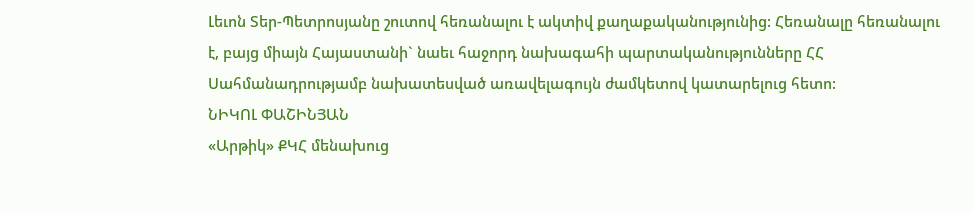Լեւոն Տեր-Պետրոսյանը շուտով հեռանալու է ակտիվ քաղաքականությունից: Հեռանալը հեռանալու է, բայց միայն Հայաստանի` նաեւ հաջորդ նախագահի պարտականությունները ՀՀ Սահմանադրությամբ նախատեսված առավելագույն ժամկետով կատարելուց հետո:
ՆԻԿՈԼ ՓԱՇԻՆՅԱՆ
«Արթիկ» ՔԿՀ մենախուց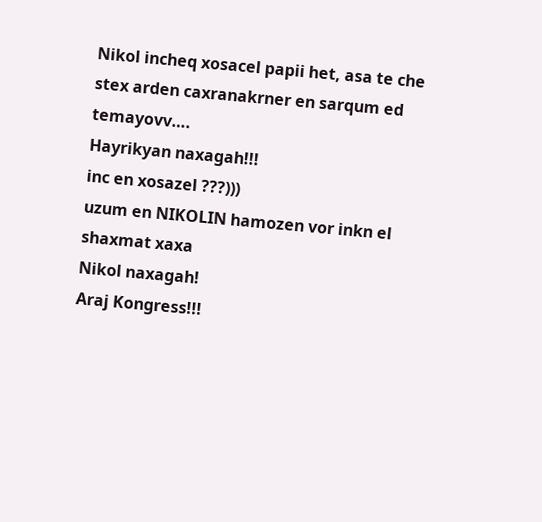Nikol incheq xosacel papii het, asa te che stex arden caxranakrner en sarqum ed temayovv….
Hayrikyan naxagah!!!
inc en xosazel ???)))
uzum en NIKOLIN hamozen vor inkn el shaxmat xaxa
Nikol naxagah!
Araj Kongress!!!